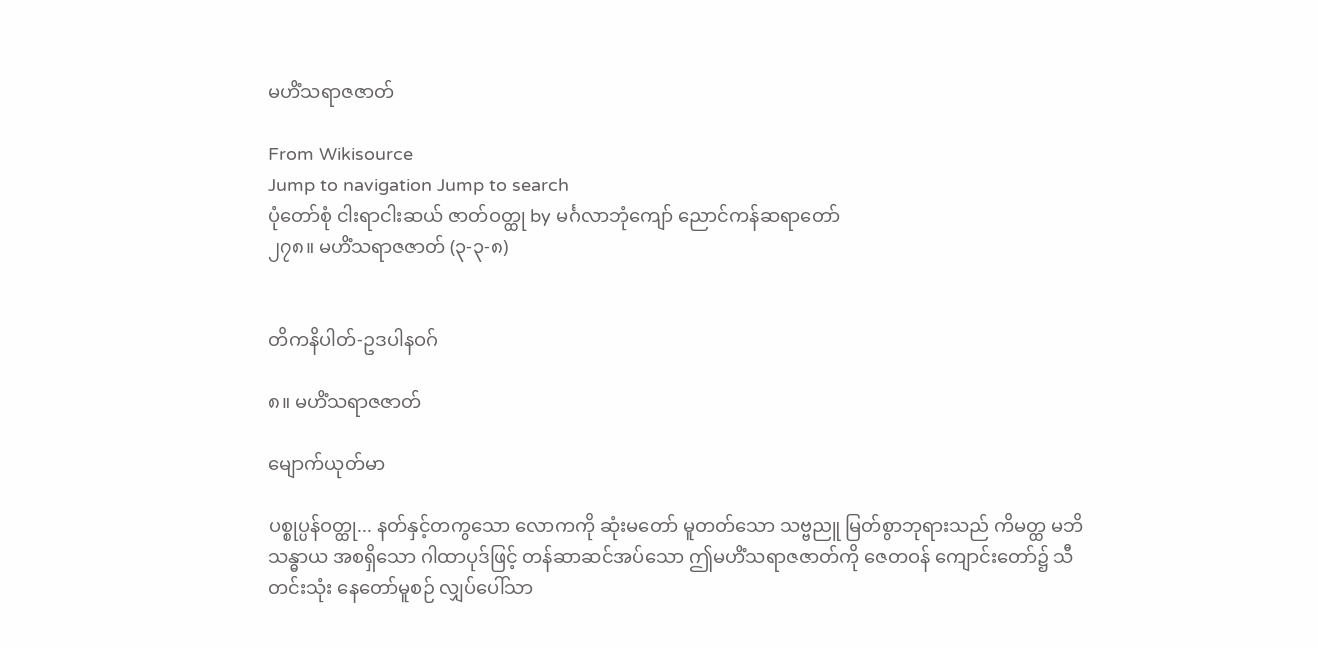မဟိံသရာဇဇာတ်

From Wikisource
Jump to navigation Jump to search
ပုံတော်စုံ ငါးရာငါးဆယ် ဇာတ်ဝတ္ထု by မင်္ဂလာဘုံကျော် ညောင်ကန်ဆရာတော်
၂၇၈။ မဟိံသရာဇဇာတ် (၃-၃-၈)


တိကနိပါတ်-ဥဒပါနဝဂ်

၈။ မဟိံသရာဇဇာတ်

မျောက်ယုတ်မာ

ပစ္စုပ္ပန်ဝတ္ထု... နတ်နှင့်တကွသော လောကကို ဆုံးမတော် မူတတ်သော သဗ္ဗညူ မြတ်စွာဘုရားသည် ကိမတ္ထ မဘိသန္ဓာယ အစရှိသော ဂါထာပုဒ်ဖြင့် တန်ဆာဆင်အပ်သော ဤမဟိံသရာဇဇာတ်ကို ဇေတဝန် ကျောင်းတော်၌ သီတင်းသုံး နေတော်မူစဉ် လျှပ်ပေါ်သာ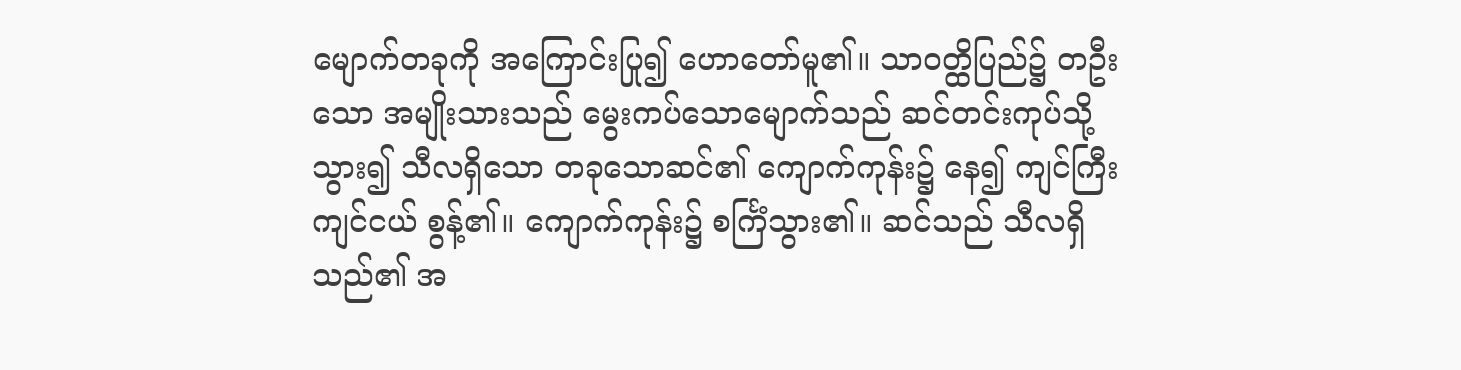မျောက်တခုကို အကြောင်းပြု၍ ဟောတော်မူ၏။ သာဝတ္ထိပြည်၌ တဦးသော အမျိုးသားသည် မွေးကပ်သောမျောက်သည် ဆင်တင်းကုပ်သို့သွား၍ သီလရှိသော တခုသောဆင်၏ ကျောက်ကုန်း၌ နေ၍ ကျင်ကြီးကျင်ငယ် စွန့်၏။ ကျောက်ကုန်း၌ စင်္ကြံသွား၏။ ဆင်သည် သီလရှိသည်၏ အ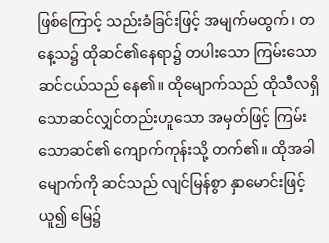ဖြစ်ကြောင့် သည်းခံခြင်းဖြင့် အမျက်မထွက်၊ တနေ့သ၌ ထိုဆင်၏နေရာ၌ တပါးသော ကြမ်းသော ဆင်ငယ်သည် နေ၏။ ထိုမျောက်သည် ထိုသီလရှိသောဆင်လျှင်တည်းဟူသော အမှတ်ဖြင့် ကြမ်းသောဆင်၏ ကျောက်ကုန်းသို့ တက်၏။ ထိုအခါ မျောက်ကို ဆင်သည် လျင်မြန်စွာ နှာမောင်းဖြင့်ယူ၍ မြေ၌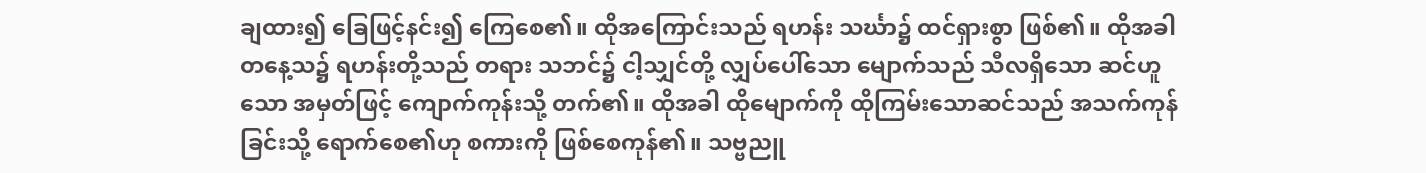ချထား၍ ခြေဖြင့်နင်း၍ ကြေစေ၏။ ထိုအကြောင်းသည် ရဟန်း သင်္ဃာ၌ ထင်ရှားစွာ ဖြစ်၏။ ထိုအခါ တနေ့သ၌ ရဟန်းတို့သည် တရား သဘင်၌ ငါ့သျှင်တို့ လျှပ်ပေါ်သော မျောက်သည် သီလရှိသော ဆင်ဟူသော အမှတ်ဖြင့် ကျောက်ကုန်းသို့ တက်၏။ ထိုအခါ ထိုမျောက်ကို ထိုကြမ်းသောဆင်သည် အသက်ကုန်ခြင်းသို့ ရောက်စေ၏ဟု စကားကို ဖြစ်စေကုန်၏။ သဗ္ဗညူ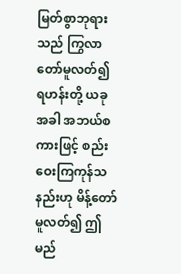မြတ်စွာဘုရားသည် ကြွလာတော်မူလတ်၍ ရဟန်းတို့ ယခုအခါ အဘယ်စကားဖြင့် စည်းဝေးကြကုန်သနည်းဟု မိန့်တော်မူလတ်၍ ဤမည်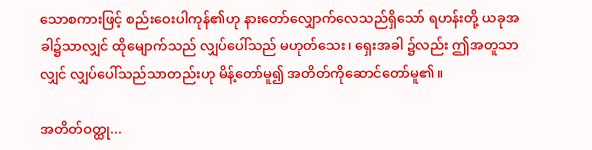သောစကားဖြင့် စည်းဝေးပါကုန်၏ဟု နားတော်လျှောက်လေသည်ရှိသော် ရဟန်းတို့ ယခုအခါ၌သာလျှင် ထိုမျောက်သည် လျှပ်ပေါ်သည် မဟုတ်သေး၊ ရှေးအခါ ၌လည်း ဤအတူသာလျှင် လျှပ်ပေါ်သည်သာတည်းဟု မိန့်တော်မူ၍ အတိတ်ကိုဆောင်တော်မူ၏။

အတိတ်ဝတ္ထု...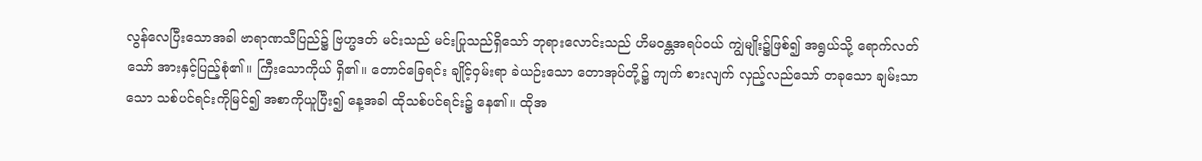လွန်လေပြီးသောအခါ ဗာရာဏသီပြည်၌ ဗြဟ္မဒတ် မင်းသည် မင်းပြုသည်ရှိသော် ဘုရားလောင်းသည် ဟိမဝန္တအရပ်ဝယ် ကျွဲမျိုး၌ဖြစ်၍ အရွယ်သို့ ရောက်လတ်သော် အားနှင့်ပြည့်စုံ၏။ ကြီးသောကိုယ် ရှိ၏။ တောင်ခြေရင်း ချိုင့်ဝှမ်းရာ ခဲယဉ်းသော တောအုပ်တို့၌ ကျက် စားလျက် လှည့်လည်သော် တခုသော ချမ်းသာသော သစ်ပင်ရင်းကိုမြင်၍ အစာကိုယူပြီး၍ နေ့အခါ ထိုသစ်ပင်ရင်း၌ နေ၏။ ထိုအ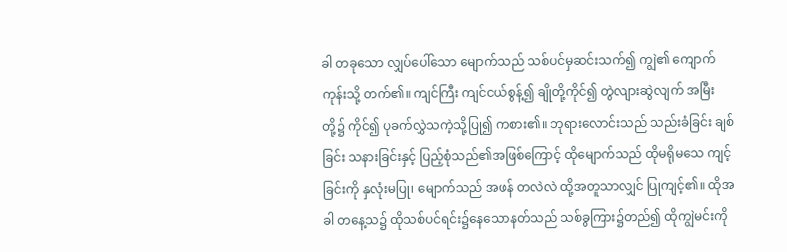ခါ တခုသော လျှပ်ပေါ်သော မျောက်သည် သစ်ပင်မှဆင်းသက်၍ ကျွဲ၏ ကျောက်ကုန်းသို့ တက်၏။ ကျင်ကြီး ကျင်ငယ်စွန့်၍ ချိုတို့ကိုင်၍ တွဲလျားဆွဲလျက် အမြီးတို့၌ ကိုင်၍ ပုခက်လွှဲသကဲ့သို့ပြု၍ ကစား၏။ ဘုရားလောင်းသည် သည်းခံခြင်း ချစ်ခြင်း သနားခြင်းနှင့် ပြည့်စုံသည်၏အဖြစ်ကြောင့် ထိုမျောက်သည် ထိုမရိုမသေ ကျင့်ခြင်းကို နှလုံးမပြု၊ မျောက်သည် အဖန် တလဲလဲ ထို့အတူသာလျှင် ပြုကျင့်၏။ ထိုအခါ တနေ့သ၌ ထိုသစ်ပင်ရင်း၌နေသောနတ်သည် သစ်ခွကြား၌တည်၍ ထိုကျွဲမင်းကို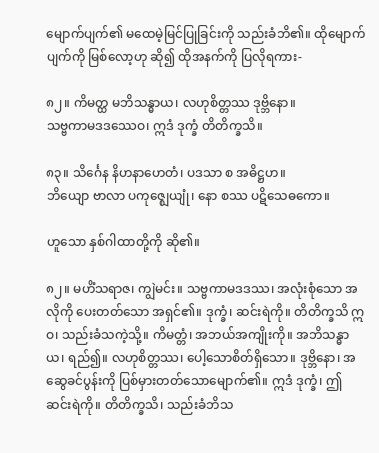မျောက်ပျက်၏ မထေမဲ့မြင်ပြုခြင်းကို သည်းခံဘိ၏။ ထိုမျောက်ပျက်ကို မြစ်လော့ဟု ဆို၍ ထိုအနက်ကို ပြလိုရကား-

၈၂။ ကိမတ္ထ မဘိသန္ဓာယ၊ လဟုစိတ္တဿ ဒုဗ္ဘိနော။
သဗ္ဗကာမဒဒဿေဝ၊ ဣဒံ ဒုက္ခံ တိတိက္ခသိ။

၈၃။ သိင်္ဂေန နိဟနာဟေတံ၊ ပဒသာ စ အဓိဋ္ဌဟ။
ဘိယျော ဗာလာ ပကုဇ္ဈေယျုံ၊ နော စဿ ပဋိသေဓကော။

ဟူသော နှစ်ဂါထာတို့ကို ဆို၏။

၈၂။ မဟိံသရာဇ၊ ကျွဲမင်း။ သဗ္ဗကာမဒဒဿ၊ အလုံးစုံသော အလိုကို ပေးတတ်သော အရှင်၏။ ဒုက္ခံ၊ ဆင်းရဲကို။ တိတိက္ခသိ ဣဝ၊ သည်းခံသကဲ့သို့။ ကိမတ္တံ၊ အဘယ်အကျိုးကို။ အဘိသန္ဓာယ၊ ရည်၍။ လဟုစိတ္တဿ၊ ပေါ့သောစိတ်ရှိသော။ ဒုဗ္ဘိနော၊ အဆွေခင်ပွန်းကို ပြစ်မှားတတ်သောမျောက်၏။ ဣဒံ ဒုက္ခံ၊ ဤဆင်းရဲကို။ တိတိက္ခသိ၊ သည်းခံဘိသ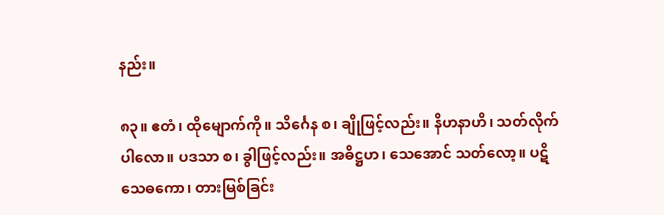နည်း။

၈၃။ ဧတံ၊ ထိုမျောက်ကို။ သိင်္ဂေန စ၊ ချိုဖြင့်လည်း။ နိဟနာဟိ၊ သတ်လိုက်ပါလော။ ပဒသာ စ၊ ခွါဖြင့်လည်း။ အဓိဋ္ဌဟ၊ သေအောင် သတ်လော့။ ပဋိသေဓကော၊ တားမြစ်ခြင်း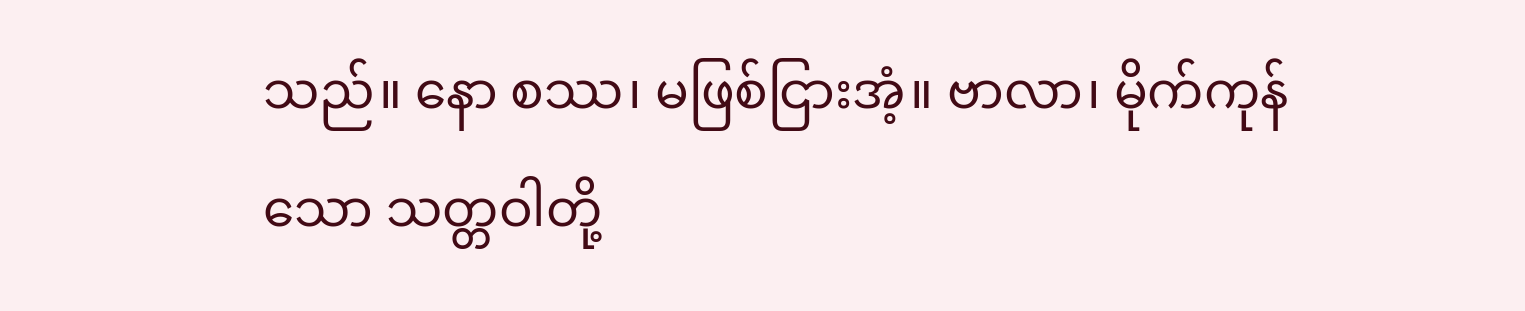သည်။ နော စဿ၊ မဖြစ်ငြားအံ့။ ဗာလာ၊ မိုက်ကုန်သော သတ္တဝါတို့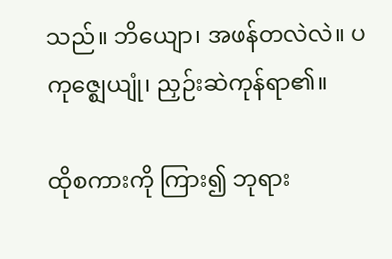သည်။ ဘိယျော၊ အဖန်တလဲလဲ။ ပကုဇ္ဈေယျုံ၊ ညှဉ်းဆဲကုန်ရာ၏။

ထိုစကားကို ကြား၍ ဘုရား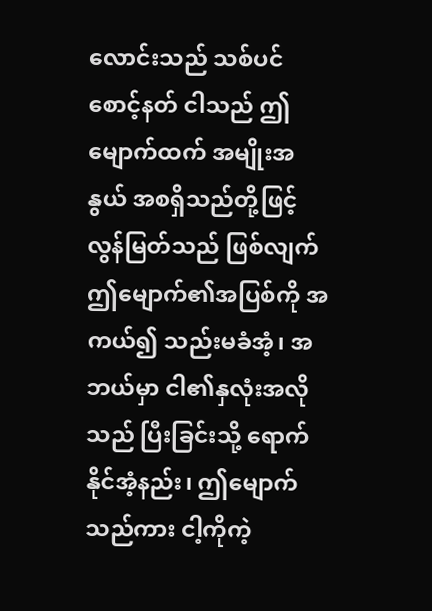လောင်းသည် သစ်ပင်စောင့်နတ် ငါသည် ဤမျောက်ထက် အမျိုးအနွယ် အစရှိသည်တို့ဖြင့် လွန်မြတ်သည် ဖြစ်လျက် ဤမျောက်၏အပြစ်ကို အကယ်၍ သည်းမခံအံ့၊ အဘယ်မှာ ငါ၏နှလုံးအလိုသည် ပြီးခြင်းသို့ ရောက်နိုင်အံ့နည်း၊ ဤမျောက်သည်ကား ငါ့ကိုကဲ့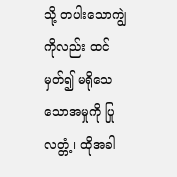သို့ တပါးသောကျွဲကိုလည်း ထင်မှတ်၍ မရိုသေသောအမှုကို ပြုလတ္တံ့၊ ထိုအခါ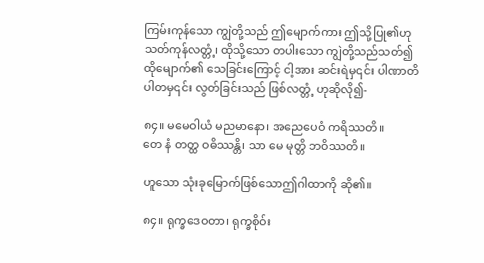ကြမ်းကုန်သော ကျွဲတို့သည် ဤမျောက်ကား ဤသို့ပြု၏ဟု သတ်ကုန်လတ္တံ့၊ ထိုသို့သော တပါးသော ကျွဲတို့သည်သတ်၍ ထိုမျောက်၏ သေခြင်းကြောင့် ငါ့အား ဆင်းရဲမှ၎င်း ပါဏာတိပါတမှ၎င်း လွတ်ခြင်းသည် ဖြစ်လတ္တံ့ ဟုဆိုလို၍-

၈၄။ မမေဝါယံ မညမာနော၊ အညေပေဝံ ကရိဿတိ။
တေ နံ တတ္ထ ဝဓိဿန္တိ၊ သာ မေ မုတ္တိ ဘဝိဿတိ။

ဟူသော သုံးခုမြောက်ဖြစ်သောဤဂါထာကို ဆို၏။

၈၄။ ရုက္ခဒေဝတာ၊ ရုက္ခစိုဝ်း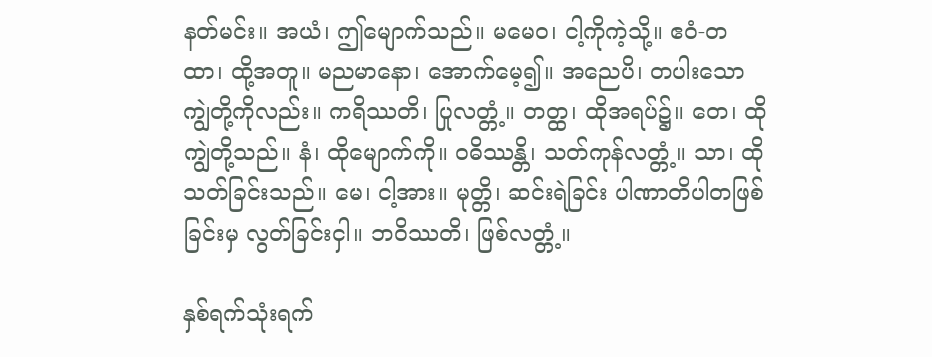နတ်မင်း။ အယံ၊ ဤမျောက်သည်။ မမေဝ၊ ငါ့ကိုကဲ့သို့။ ဧဝံ-တထာ၊ ထို့အတူ။ မညမာနော၊ အောက်မေ့၍။ အညေပိ၊ တပါးသော ကျွဲတို့ကိုလည်း။ ကရိဿတိ၊ ပြုလတ္တံ့။ တတ္ထ၊ ထိုအရပ်၌။ တေ၊ ထိုကျွဲတို့သည်။ နံ၊ ထိုမျောက်ကို။ ဝဓိဿန္တိ၊ သတ်ကုန်လတ္တံ့။ သာ၊ ထိုသတ်ခြင်းသည်။ မေ၊ ငါ့အား။ မုတ္တိ၊ ဆင်းရဲခြင်း ပါဏာတိပါတဖြစ်ခြင်းမှ လွတ်ခြင်းငှါ။ ဘဝိဿတိ၊ ဖြစ်လတ္တံ့။

နှစ်ရက်သုံးရက်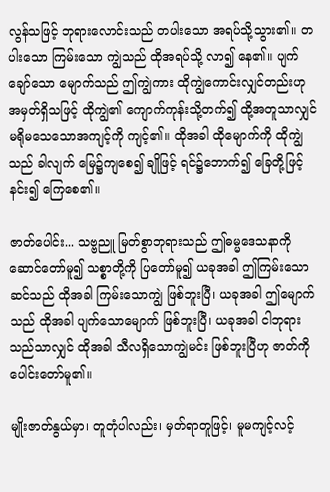လွန်သဖြင့် ဘုရားလောင်းသည် တပါးသော အရပ်သို့သွား၏။ တပါးသော ကြမ်းသော ကျွဲသည် ထိုအရပ်သို့ လာ၍ နေ၏။ ပျက်ချော်သော မျောက်သည် ဤကျွဲကား ထိုကျွဲကောင်းလျှင်တည်းဟု အမှတ်ရှိသဖြင့် ထိုကျွဲ၏ ကျောက်ကုန်းသို့တက်၍ ထို့အတူသာလျှင် မရိုမသေသောအကျင့်ကို ကျင့်၏။ ထိုအခါ ထိုမျောက်ကို ထိုကျွဲသည် ခါလျက် မြေ၌ကျစေ၍ ချိုဖြင့် ရင်၌ဘောက်၍ ခြေတို့ဖြင့်နင်း၍ ကြေစေ၏။

ဇာတ်ပေါင်း... သဗ္ဗညူ မြတ်စွာဘုရားသည် ဤဓမ္မဒေသနာကို ဆောင်တော်မူ၍ သစ္စာတို့ကို ပြတော်မူ၍ ယခုအခါ ဤကြမ်းသောဆင်သည် ထိုအခါ ကြမ်းသောကျွဲ ဖြစ်ဘူးပြီ၊ ယခုအခါ ဤမျောက်သည် ထိုအခါ ပျက်သောမျောက် ဖြစ်ဘူးပြီ၊ ယခုအခါ ငါဘုရားသည်သာလျှင် ထိုအခါ သီလရှိသောကျွဲမင်း ဖြစ်ဘူးပြီဟု ဇာတ်ကို ပေါင်းတော်မူ၏။

မျိုးဇာတ်နွယ်မှာ၊ တူတုံပါလည်း၊ မှတ်ရာတူဖြင့်၊ မူမကျင့်လင့်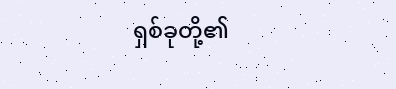ရှစ်ခုတို့၏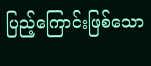ပြည့်ကြောင်းဖြစ်သော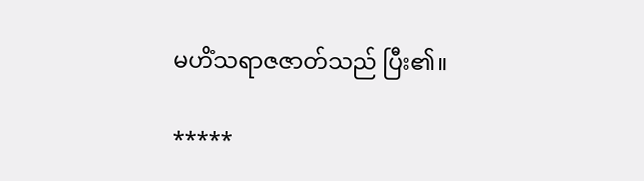မဟိံသရာဇဇာတ်သည် ပြီး၏။

*****